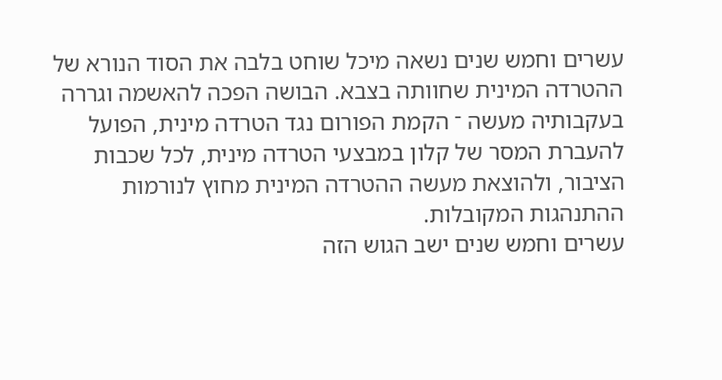עשרים וחמש שנים נשאה מיכל שוחט בלבה את הסוד הנורא של ההטרדה המינית שחוותה בצבא. הבושה הפכה להאשמה וגררה בעקבותיה מעשה ־ הקמת הפורום נגד הטרדה מינית, הפועל להעברת המסר של קלון במבצעי הטרדה מינית, לכל שכבות הציבור, ולהוצאת מעשה ההטרדה המינית מחוץ לנורמות ההתנהגות המקובלות.
עשרים וחמש שנים ישב הגוש הזה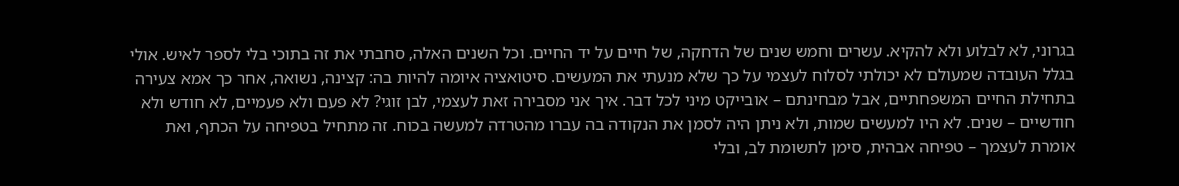בגרוני, לא לבלוע ולא להקיא. עשרים וחמש שנים של הדחקה, של חיים על יד החיים. וכל השנים האלה, סחבתי את זה בתוכי בלי לספר לאיש. אולי בגלל העובדה שמעולם לא יכולתי לסלוח לעצמי על כך שלא מנעתי את המעשים. סיטואציה איומה להיות בה: קצינה, נשואה, אחר כך אמא צעירה בתחילת החיים המשפחתיים, אבל מבחינתם – אובייקט מיני לכל דבר. איך אני מסבירה זאת לעצמי, לבן זוגי? לא פעם ולא פעמיים, לא חודש ולא חודשיים – שנים. לא היו למעשים שמות, ולא ניתן היה לסמן את הנקודה בה עברו מהטרדה למעשה בכוח. זה מתחיל בטפיחה על הכתף, ואת אומרת לעצמך – טפיחה אבהית, סימן לתשומת לב, ובלי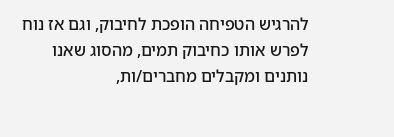להרגיש הטפיחה הופכת לחיבוק, וגם אז נוח לפרש אותו כחיבוק תמים, מהסוג שאנו נותנים ומקבלים מחברים/ות,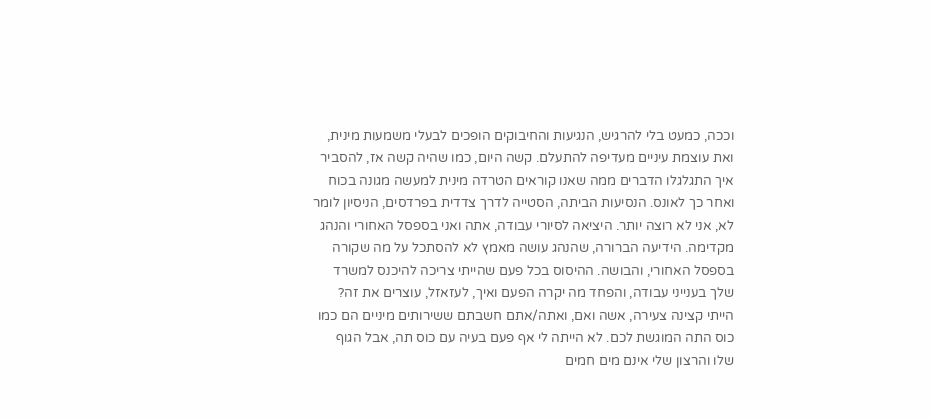וככה, כמעט בלי להרגיש, הנגיעות והחיבוקים הופכים לבעלי משמעות מינית, ואת עוצמת עיניים מעדיפה להתעלם. קשה היום, כמו שהיה קשה אז, להסביר איך התגלגלו הדברים ממה שאנו קוראים הטרדה מינית למעשה מגונה בכוח ואחר כך לאונס. הנסיעות הביתה, הסטייה לדרך צדדית בפרדסים, הניסיון לומר לא, אני לא רוצה יותר. היציאה לסיורי עבודה, אתה ואני בספסל האחורי והנהג מקדימה. הידיעה הברורה, שהנהג עושה מאמץ לא להסתכל על מה שקורה בספסל האחורי, והבושה. ההיסוס בכל פעם שהייתי צריכה להיכנס למשרד שלך בענייני עבודה, והפחד מה יקרה הפעם ואיך, לעזאזל, עוצרים את זה? הייתי קצינה צעירה, אשה ואם, ואתה/אתם חשבתם ששירותים מיניים הם כמו כוס התה המוגשת לכם. לא הייתה לי אף פעם בעיה עם כוס תה, אבל הגוף שלו והרצון שלי אינם מים חמים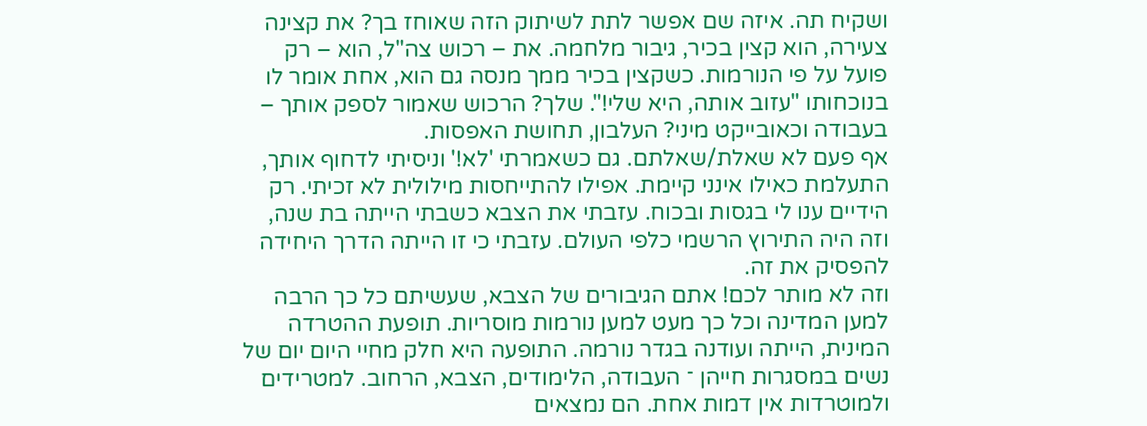ושקיח תה. איזה שם אפשר לתת לשיתוק הזה שאוחז בך? את קצינה צעירה, הוא קצין בכיר, גיבור מלחמה. את – רכוש צה"ל, הוא – רק פועל על פי הנורמות. כשקצין בכיר ממך מנסה גם הוא, אחת אומר לו בנוכחותו "עזוב אותה, היא שלי!". שלך? הרכוש שאמור לספק אותך – בעבודה וכאובייקט מיני? העלבון, תחושת האפסות.
אף פעם לא שאלת/שאלתם. גם כשאמרתי 'לא!' וניסיתי לדחוף אותך, התעלמת כאילו אינני קיימת. אפילו להתייחסות מילולית לא זכיתי. רק הידיים ענו לי בגסות ובכוח. עזבתי את הצבא כשבתי הייתה בת שנה, וזה היה התירוץ הרשמי כלפי העולם. עזבתי כי זו הייתה הדרך היחידה להפסיק את זה.
וזה לא מותר לכם! אתם הגיבורים של הצבא, שעשיתם כל כך הרבה למען המדינה וכל כך מעט למען נורמות מוסריות. תופעת ההטרדה המינית, הייתה ועודנה בגדר נורמה. התופעה היא חלק מחיי היום יום של נשים במסגרות חייהן ־ העבודה, הלימודים, הצבא, הרחוב. למטרידים ולמוטרדות אין דמות אחת. הם נמצאים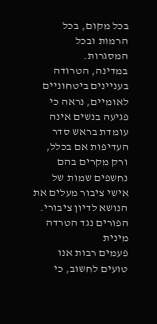בכל מקום, בכל הרמות ובכל המסגרות.
במדינה, הטרודה בעניינים ביטחוניים לאומיים, נראה כי פגיעה בנשים אינה עומדת בראש סדר העדיפות אם בכלל, ורק מקרים בהם נחשפים שמות של אישי ציבור מעלים את הנושא לדיון ציבורי.
הפורים נגד הטרדה מינית
פעמים רבות אנו טועים לחשוב, כי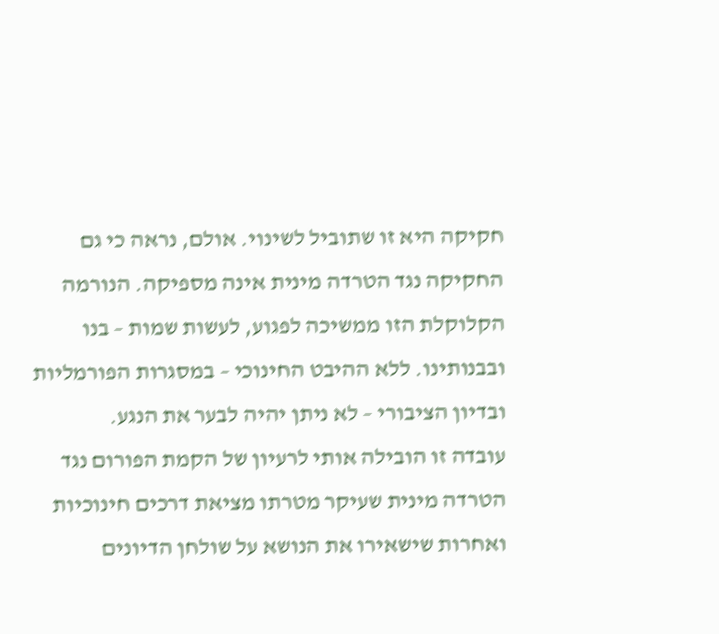חקיקה היא זו שתוביל לשינוי. אולם, נראה כי גם החקיקה נגד הטרדה מינית אינה מספיקה. הנורמה הקלוקלת הזו ממשיכה לפגוע, לעשות שמות – בנו ובבנותינו. ללא ההיבט החינוכי – במסגרות הפורמליות ובדיון הציבורי – לא ניתן יהיה לבער את הנגע.
עובדה זו הובילה אותי לרעיון של הקמת הפורום נגד הטרדה מינית שעיקר מטרתו מציאת דרכים חינוכיות ואחרות שישאירו את הנושא על שולחן הדיונים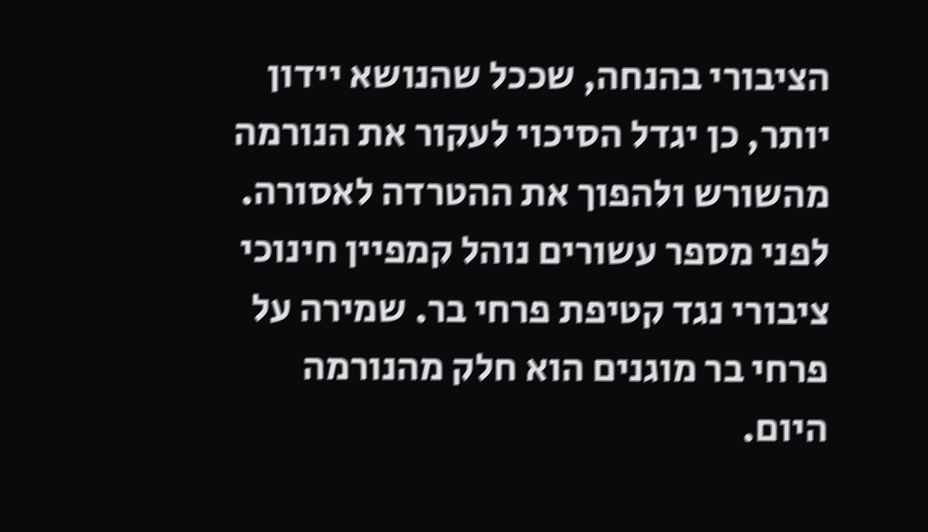הציבורי בהנחה, שככל שהנושא יידון יותר, כן יגדל הסיכוי לעקור את הנורמה מהשורש ולהפוך את ההטרדה לאסורה.
לפני מספר עשורים נוהל קמפיין חינוכי ציבורי נגד קטיפת פרחי בר. שמירה על פרחי בר מוגנים הוא חלק מהנורמה היום.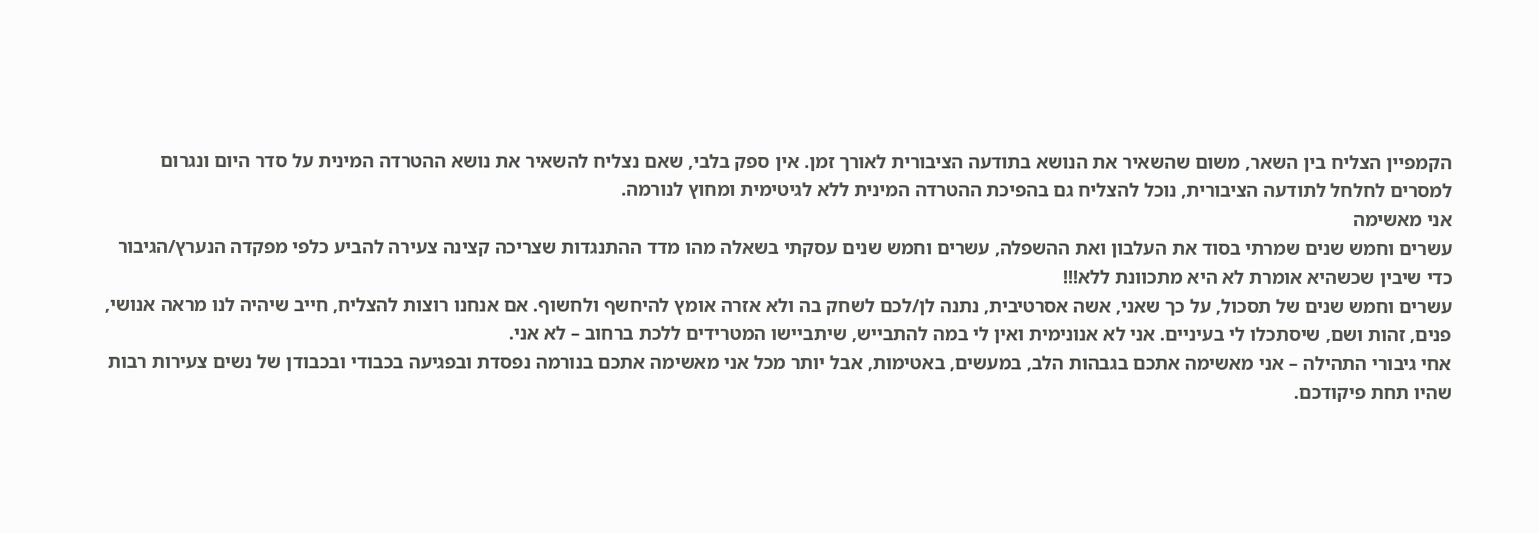הקמפיין הצליח בין השאר, משום שהשאיר את הנושא בתודעה הציבורית לאורך זמן. אין ספק בלבי, שאם נצליח להשאיר את נושא ההטרדה המינית על סדר היום ונגרום למסרים לחלחל לתודעה הציבורית, נוכל להצליח גם בהפיכת ההטרדה המינית ללא לגיטימית ומחוץ לנורמה.
אני מאשימה
עשרים וחמש שנים שמרתי בסוד את העלבון ואת ההשפלה, עשרים וחמש שנים עסקתי בשאלה מהו מדד ההתנגדות שצריכה קצינה צעירה להביע כלפי מפקדה הנערץ/הגיבור כדי שיבין שכשהיא אומרת לא היא מתכוונת ללא!!!
עשרים וחמש שנים של תסכול, על כך שאני, אשה אסרטיבית, נתנה לן/לכם לשחק בה ולא אזרה אומץ להיחשף ולחשוף. אם אנחנו רוצות להצליח, חייב שיהיה לנו מראה אנושי, פנים, זהות ושם, שיסתכלו לי בעיניים. אני לא אנונימית ואין לי במה להתבייש, שיתביישו המטרידים ללכת ברחוב – לא אני.
אחי גיבורי התהילה – אני מאשימה אתכם בגבהות הלב, במעשים, באטימות, אבל יותר מכל אני מאשימה אתכם בנורמה נפסדת ובפגיעה בכבודי ובכבודן של נשים צעירות רבות שהיו תחת פיקודכם.